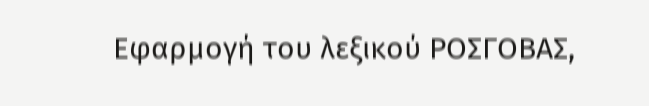Εφαρμογή του λεξικού ΡΟΣΓΟΒΑΣ,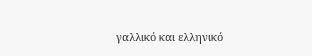γαλλικό και ελληνικό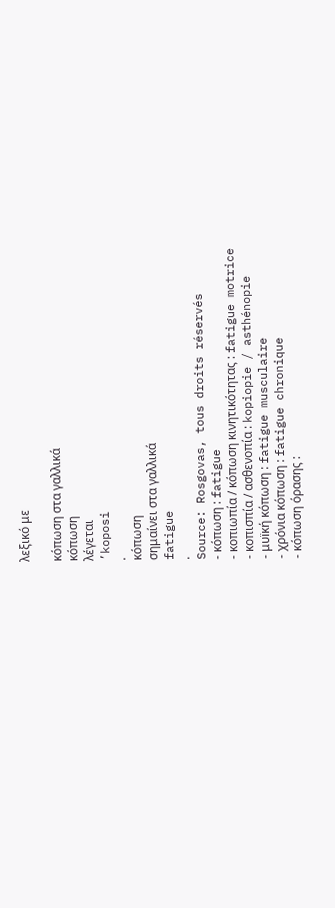λεξικό με

κόπωση στα γαλλικά
κόπωση
λέγεται
’koposi
.
κόπωση
σημαίνει στα γαλλικά
fatigue
.
Source: Rosgovas, tous droits réservés
- κόπωση : fatigue
- κοπιωπία / κόπωση κινητικότητας : fatigue motrice
- κοπισπία / ασθενοπία : kopiopie / asthénopie
- μυïκή κόπωση : fatigue musculaire
- χρόνια κόπωση : fatigue chronique
- κόπωση όρασης :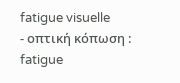fatigue visuelle
- οπτική κόπωση : fatigue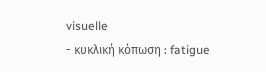visuelle
- κυκλική κόπωση : fatigue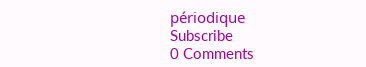périodique
Subscribe
0 Comments